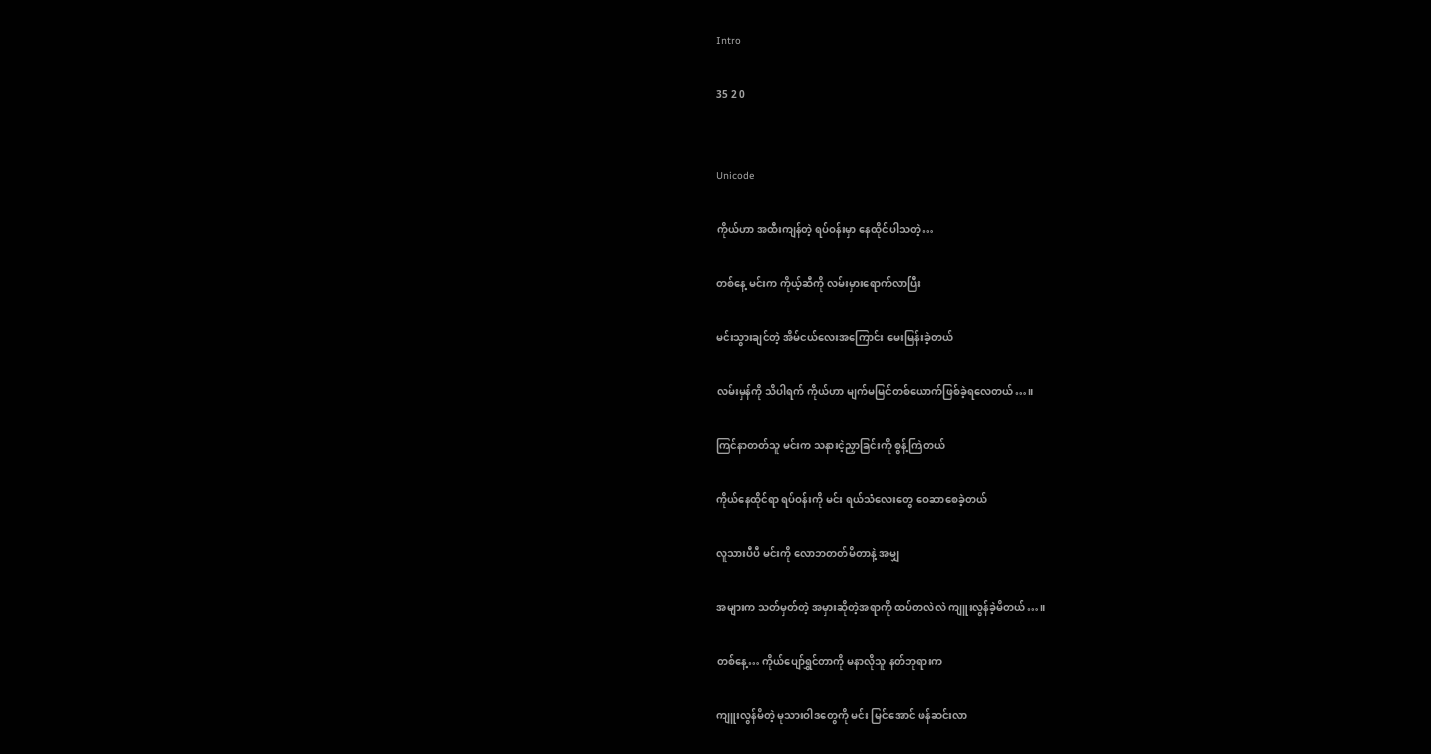Intro

35 2 0


Unicode

ကိုယ်ဟာ အထီးကျန်တဲ့ ရပ်ဝန်းမှာ နေထိုင်ပါသတဲ့…

တစ်နေ့ မင်းက ကိုယ့်ဆီကို လမ်းမှားရောက်လာပြီး

မင်းသွားချင်တဲ့ အိမ်ငယ်လေးအကြောင်း မေးမြန်းခဲ့တယ်

လမ်းမှန်ကို သိပါရက် ကိုယ်ဟာ မျက်မမြင်တစ်ယောက်ဖြစ်ခဲ့ရလေတယ်…။

ကြင်နာတတ်သူ မင်းက သနားငဲ့ညှာခြင်းကို စွန့်ကြဲတယ်

ကိုယ်နေထိုင်ရာ ရပ်ဝန်းကို မင်း ရယ်သံလေးတွေ ဝေဆာစေခဲ့တယ်

လူသားပီပီ မင်းကို လောဘတတ်မိတာနဲ့ အမျှ

အများက သတ်မှတ်တဲ့ အမှားဆိုတဲ့အရာကို ထပ်တလဲလဲ ကျူးလွန်ခဲ့မိတယ်…။

တစ်နေ့… ကိုယ်ပျော်ရွှင်တာကို မနာလိုသူ နတ်ဘုရားက

ကျူးလွန်မိတဲ့ မုသားဝါဒတွေကို မင်း မြင်အောင် ဖန်ဆင်းလာ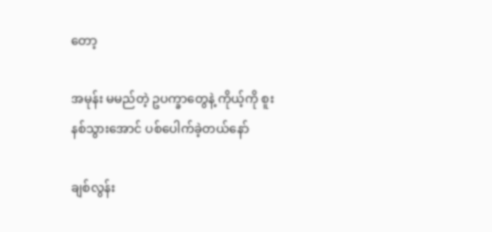တော့

အမုန်း မမည်တဲ့ ဥပက္ခာတွေနဲ့ ကိုယ့်ကို စူးနစ်သွားအောင် ပစ်ပေါက်ခဲ့တယ်နော်

ချစ်လွန်း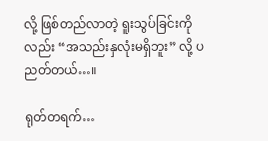လို့ ဖြစ်တည်လာတဲ့ ရူးသွပ်ခြင်းကိုလည်း “အသည်းနှလုံးမရှိဘူး” လို့ ပညတ်တယ်…။

ရုတ်တရက်…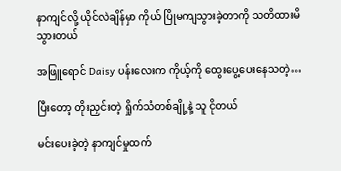နာကျင်လို့ ယိုင်လဲချိန်မှာ ကိုယ် ပြိုမကျသွားခဲ့တာကို သတိထားမိသွားတယ်

အဖြူရောင် Daisy ပန်းလေးက ကိုယ့်ကို ထွေးပွေ့ပေးနေသတဲ့…

ပြီးတော့ တိုးညှင်းတဲ့ ရှိုက်သံတစ်ချို့နဲ့ သူ ငိုတယ်

မင်းပေးခဲ့တဲ့ နာကျင်မှုထက်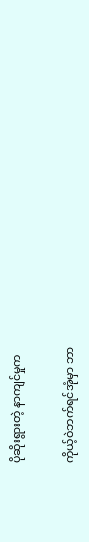ပိုဆိုးရွားတဲ့ နာကျင်မှုက

ကိုယ့်ဝဲဘက်ရင်အုံမှာ ဘာ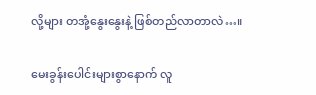လို့များ တအုံ့နွေးနွေးနဲ့ ဖြစ်တည်လာတာလဲ…။

မေးခွန်းပေါင်းများစွာနောက် လူ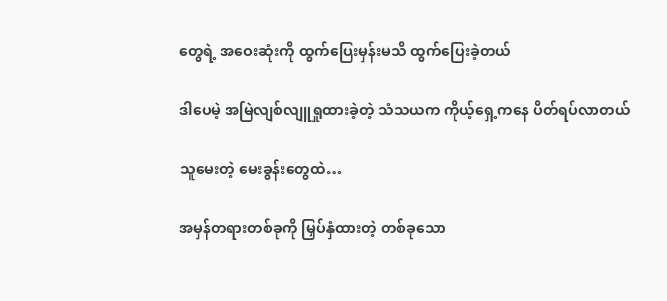တွေရဲ့ အဝေးဆုံးကို ထွက်ပြေးမှန်းမသိ ထွက်ပြေးခဲ့တယ်

ဒါပေမဲ့ အမြဲလျစ်လျူရှုထားခဲ့တဲ့ သံသယက ကိုယ့်ရှေ့ကနေ ပိတ်ရပ်လာတယ်

သူမေးတဲ့ မေးခွန်းတွေထဲ…

အမှန်တရားတစ်ခုကို မြှပ်နှံထားတဲ့ တစ်ခုသော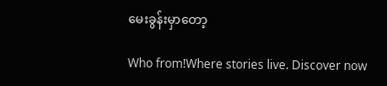မေးခွန်းမှာတော့

Who from!Where stories live. Discover now